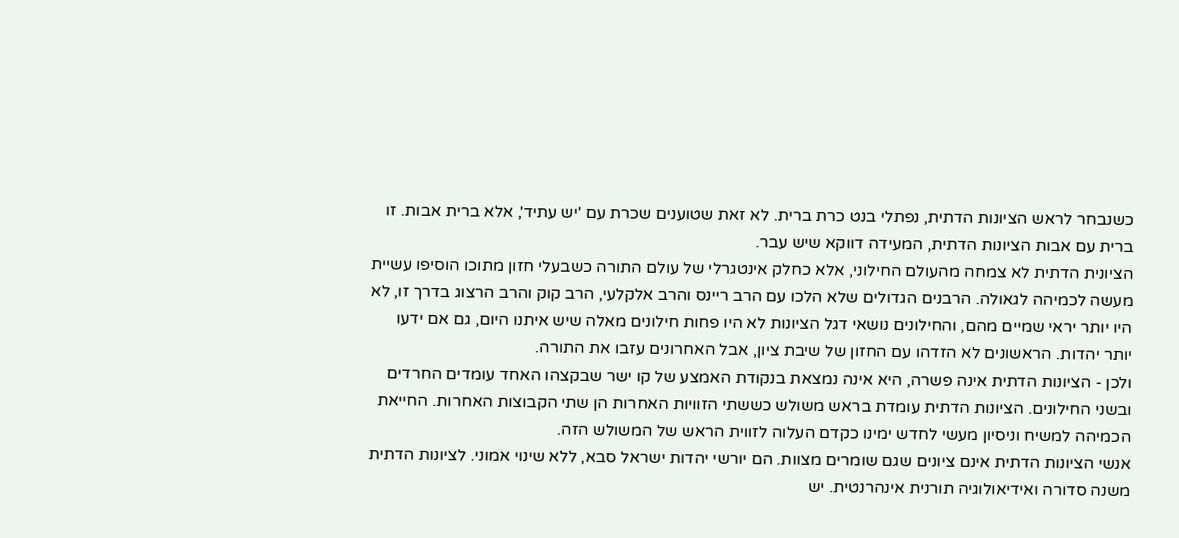כשנבחר לראש הציונות הדתית, נפתלי בנט כרת ברית. לא זאת שטוענים שכרת עם 'יש עתיד', אלא ברית אבות. זו ברית עם אבות הציונות הדתית, המעידה דווקא שיש עבר.
הציונית הדתית לא צמחה מהעולם החילוני, אלא כחלק אינטגרלי של עולם התורה כשבעלי חזון מתוכו הוסיפו עשיית מעשה לכמיהה לגאולה. הרבנים הגדולים שלא הלכו עם הרב ריינס והרב אלקלעי, הרב קוק והרב הרצוג בדרך זו, לא היו יותר יראי שמיים מהם, והחילונים נושאי דגל הציונות לא היו פחות חילונים מאלה שיש איתנו היום, גם אם ידעו יותר יהדות. הראשונים לא הזדהו עם החזון של שיבת ציון, אבל האחרונים עזבו את התורה.
ולכן - הציונות הדתית אינה פשרה, היא אינה נמצאת בנקודת האמצע של קו ישר שבקצהו האחד עומדים החרדים ובשני החילונים. הציונות הדתית עומדת בראש משולש כששתי הזוויות האחרות הן שתי הקבוצות האחרות. החייאת הכמיהה למשיח וניסיון מעשי לחדש ימינו כקדם העלוה לזווית הראש של המשולש הזה.
אנשי הציונות הדתית אינם ציונים שגם שומרים מצוות. הם יורשי יהדות ישראל סבא, ללא שינוי אמוני. לציונות הדתית משנה סדורה ואידיאולוגיה תורנית אינהרנטית. יש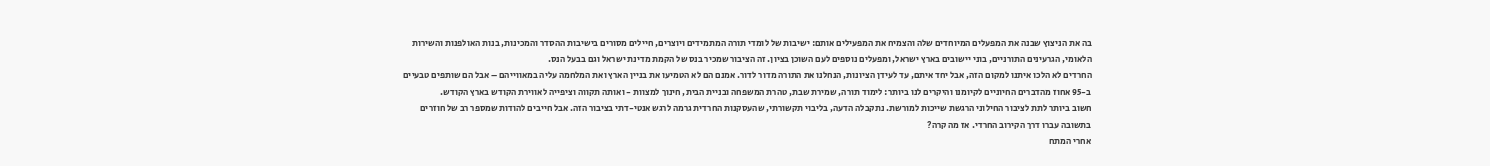בה את הניצוץ שבנה את המפעלים המיוחדים שלה והצמיח את המפעילים אותם: ישיבות של לומדי תורה המתמידים ויוצרים, חיילים מסורים בישיבות ההסדר והמכינות, בנות האולפנות והשירות הלאומי, הגרעינים התורניים, בוני יישובים בארץ ישראל, ומפעלים נוספים לעם השוכן בציון. זה הציבור שמכיר בנס של הקמת מדינת ישראל וגם בבעל הנס.
החרדים לא הלכו איתנו למקום הזה, אבל יחד איתם, עד לעידן הציונות, הנחלנו את התורה מדור לדור. אמנם הם לא הטמיעו את בניין הארץ ואת המלחמה עליה במאווייהם – אבל הם שותפים טבעיים ב-95 אחוז מהדברים החיוניים לקיומנו והיקרים לנו ביותר: לימוד תורה, שמירת שבת, טהרת המשפחה ובניית הבית, חינוך למצוות - ואותה תקווה וציפייה לאווירת הקודש בארץ הקודש.
חשוב ביותר לתת לציבור החילוני הרגשת שייכות למורשת. נתקבלה הדעה, בליבוי תקשורתי, שהעסקנות החרדית גרמה לרגש אנטי-דתי בציבור הזה. אבל חייבים להודות שמספר רב של חוזרים בתשובה עברו דרך הקירוב החרדי. אז מה קרה?
אחרי המתח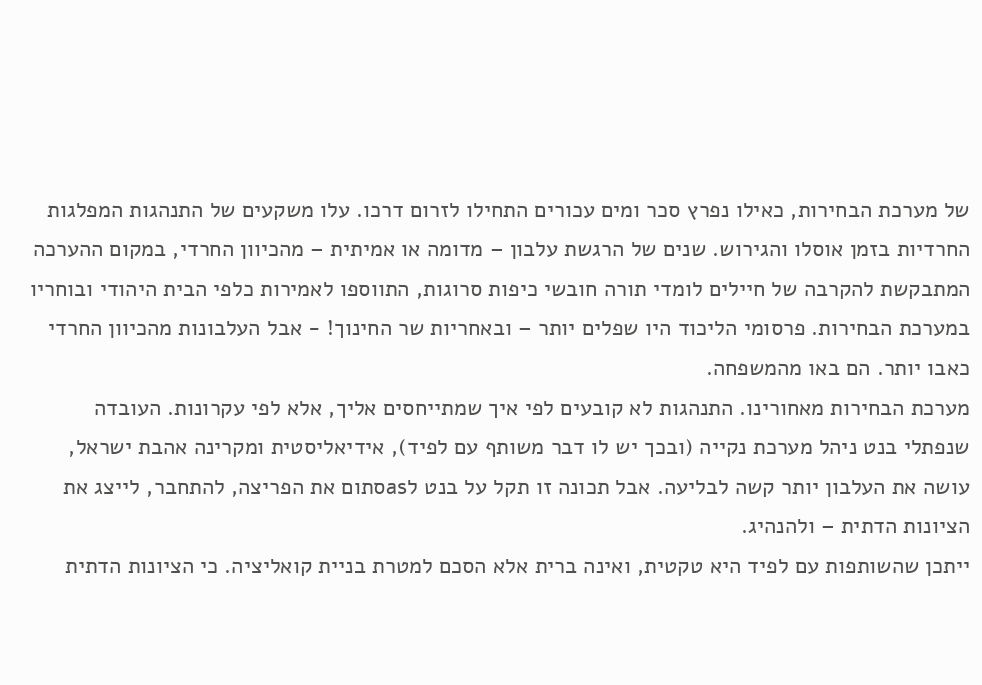של מערכת הבחירות, כאילו נפרץ סכר ומים עכורים התחילו לזרום דרכו. עלו משקעים של התנהגות המפלגות החרדיות בזמן אוסלו והגירוש. שנים של הרגשת עלבון – מדומה או אמיתית – מהכיוון החרדי, במקום ההערכה המתבקשת להקרבה של חיילים לומדי תורה חובשי כיפות סרוגות, התווספו לאמירות כלפי הבית היהודי ובוחריו במערכת הבחירות. פרסומי הליכוד היו שפלים יותר – ובאחריות שר החינוך! - אבל העלבונות מהכיוון החרדי כאבו יותר. הם באו מהמשפחה.
מערכת הבחירות מאחורינו. התנהגות לא קובעים לפי איך שמתייחסים אליך, אלא לפי עקרונות. העובדה שנפתלי בנט ניהל מערכת נקייה (ובכך יש לו דבר משותף עם לפיד), אידיאליסטית ומקרינה אהבת ישראל, עושה את העלבון יותר קשה לבליעה. אבל תכונה זו תקל על בנט לasסתום את הפריצה, להתחבר, לייצג את הציונות הדתית – ולהנהיג.
ייתכן שהשותפות עם לפיד היא טקטית, ואינה ברית אלא הסכם למטרת בניית קואליציה. כי הציונות הדתית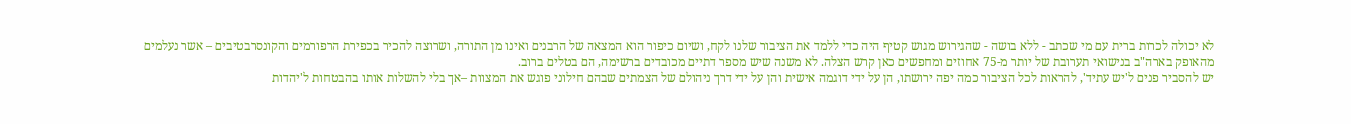לא יכולה לכרות ברית עם מי שכתב - ללא בושה - שהגירוש מגוש קטיף היה כדי ללמד את הציבור שלנו לקח, ושיום כיפור הוא המצאה של הרבנים ואינו מן התורה, ושרוצה להכיר בכפירת הרפורמים והקונסרבטיבים – אשר נעלמים מהאופק בארה"ב בנישואי תערובת של יותר מ-75 אחוזים ומחפשים כאן קרש הצלה. לא משנה שיש מספר דתיים מכובדים ברשימה, הם בטלים ברוב.
יש להסביר פנים ל'יש עתיד', להראות לכל הציבור כמה יפה ירושתו, הן על ידי דוגמה אישית והן על ידי דרך ניהולם של הצמתים שבהם חילוני פוגש את המצוות –אך בלי להשלות אותו בהבטחות ל'יהדות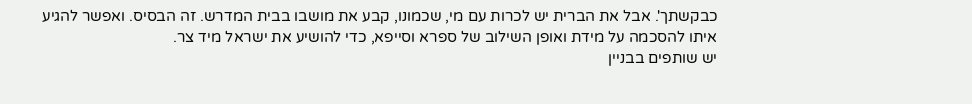כבקשתך'. אבל את הברית יש לכרות עם מי, שכמונו, קבע את מושבו בבית המדרש. זה הבסיס. ואפשר להגיע איתו להסכמה על מידת ואופן השילוב של ספרא וסייפא, כדי להושיע את ישראל מיד צר.
יש שותפים בבניין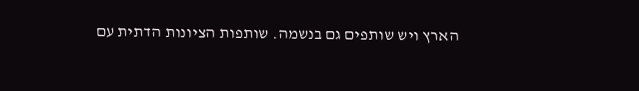הארץ ויש שותפים גם בנשמה. שותפות הציונות הדתית עם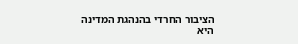הציבור החרדי בהנהגת המדינה היא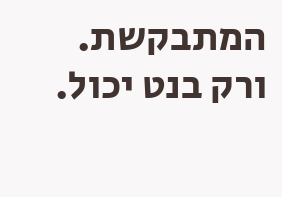המתבקשת. ורק בנט יכול.